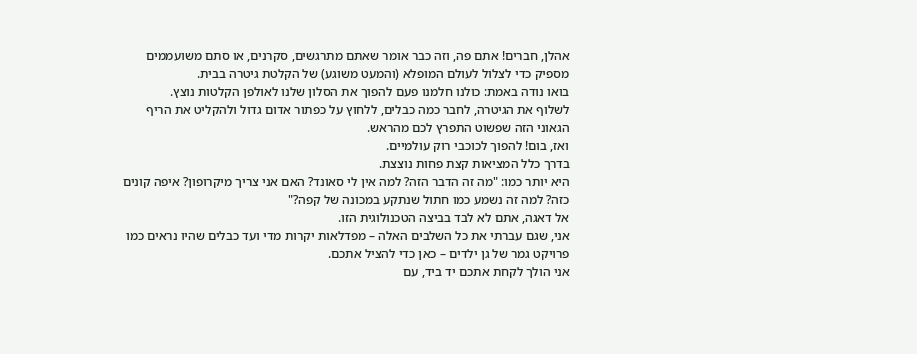אהלן, חברים! אתם פה, וזה כבר אומר שאתם מתרגשים, סקרנים, או סתם משועממים מספיק כדי לצלול לעולם המופלא (והמעט משוגע) של הקלטת גיטרה בבית.
בואו נודה באמת: כולנו חלמנו פעם להפוך את הסלון שלנו לאולפן הקלטות נוצץ.
לשלוף את הגיטרה, לחבר כמה כבלים, ללחוץ על כפתור אדום גדול ולהקליט את הריף הגאוני הזה שפשוט התפרץ לכם מהראש.
ואז, בום! להפוך לכוכבי רוק עולמיים.
בדרך כלל המציאות קצת פחות נוצצת.
היא יותר כמו: "מה זה הדבר הזה? למה אין לי סאונד? האם אני צריך מיקרופון? איפה קונים כזה? למה זה נשמע כמו חתול שנתקע במכונה של קפה?"
אל דאגה, אתם לא לבד בביצה הטכנולוגית הזו.
אני, שגם עברתי את כל השלבים האלה – מפדלאות יקרות מדי ועד כבלים שהיו נראים כמו פרויקט גמר של גן ילדים – כאן כדי להציל אתכם.
אני הולך לקחת אתכם יד ביד, עם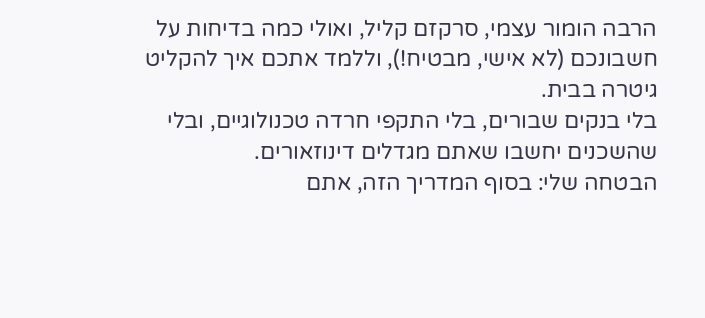הרבה הומור עצמי, סרקזם קליל, ואולי כמה בדיחות על חשבונכם (לא אישי, מבטיח!), וללמד אתכם איך להקליט גיטרה בבית.
בלי בנקים שבורים, בלי התקפי חרדה טכנולוגיים, ובלי שהשכנים יחשבו שאתם מגדלים דינוזאורים.
הבטחה שלי: בסוף המדריך הזה, אתם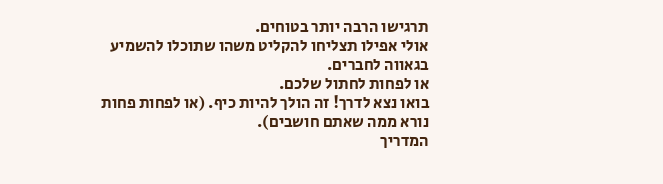תרגישו הרבה יותר בטוחים.
אולי אפילו תצליחו להקליט משהו שתוכלו להשמיע בגאווה לחברים.
או לפחות לחתול שלכם.
בואו נצא לדרך! זה הולך להיות כיף. (או לפחות פחות נורא ממה שאתם חושבים).
המדריך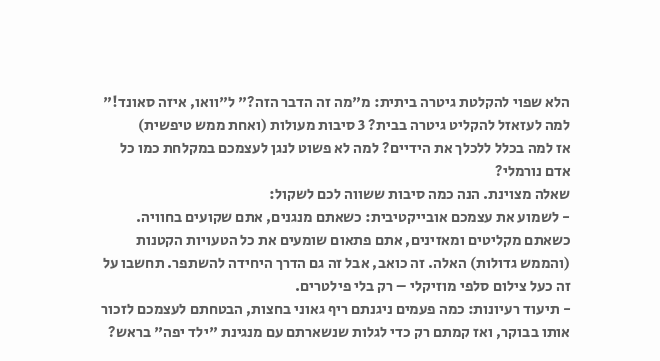הלא שפוי להקלטת גיטרה ביתית: מ"מה זה הדבר הזה?" ל"וואו, איזה סאונד!"
למה לעזאזל להקליט גיטרה בבית? 3 סיבות מעולות (ואחת ממש טיפשית)
אז למה בכלל ללכלך את הידיים? למה לא פשוט לנגן לעצמכם במקלחת כמו כל אדם נורמלי?
שאלה מצוינת. הנה כמה סיבות ששווה לכם לשקול:
- לשמוע את עצמכם אובייקטיבית: כשאתם מנגנים, אתם שקועים בחוויה. כשאתם מקליטים ומאזינים, אתם פתאום שומעים את כל הטעויות הקטנות (והממש גדולות) האלה. זה כואב, אבל זה גם הדרך היחידה להשתפר. תחשבו על זה כעל צילום סלפי מוזיקלי – רק בלי פילטרים.
- תיעוד רעיונות: כמה פעמים ניגנתם ריף גאוני בחצות, הבטחתם לעצמכם לזכור אותו בבוקר, ואז קמתם רק כדי לגלות שנשארתם עם מנגינת "ילד יפה" בראש?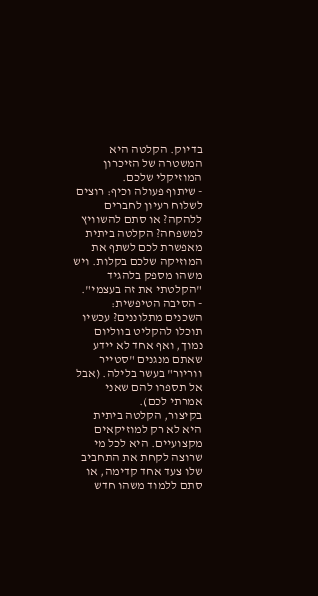בדיוק. הקלטה היא המשטרה של הזיכרון המוזיקלי שלכם.
- שיתוף פעולה וכיף: רוצים לשלוח רעיון לחברים ללהקה? או סתם להשוויץ למשפחה? הקלטה ביתית מאפשרת לכם לשתף את המוזיקה שלכם בקלות. ויש משהו מספק בלהגיד "הקלטתי את זה בעצמי".
- הסיבה הטיפשית: השכנים מתלוננים? עכשיו תוכלו להקליט בווליום נמוך, ואף אחד לא יידע שאתם מנגנים "סטייר ווריור" בעשר בלילה. (אבל אל תספרו להם שאני אמרתי לכם).
בקיצור, הקלטה ביתית היא לא רק למוזיקאים מקצועיים. היא לכל מי שרוצה לקחת את התחביב שלו צעד אחד קדימה, או סתם ללמוד משהו חדש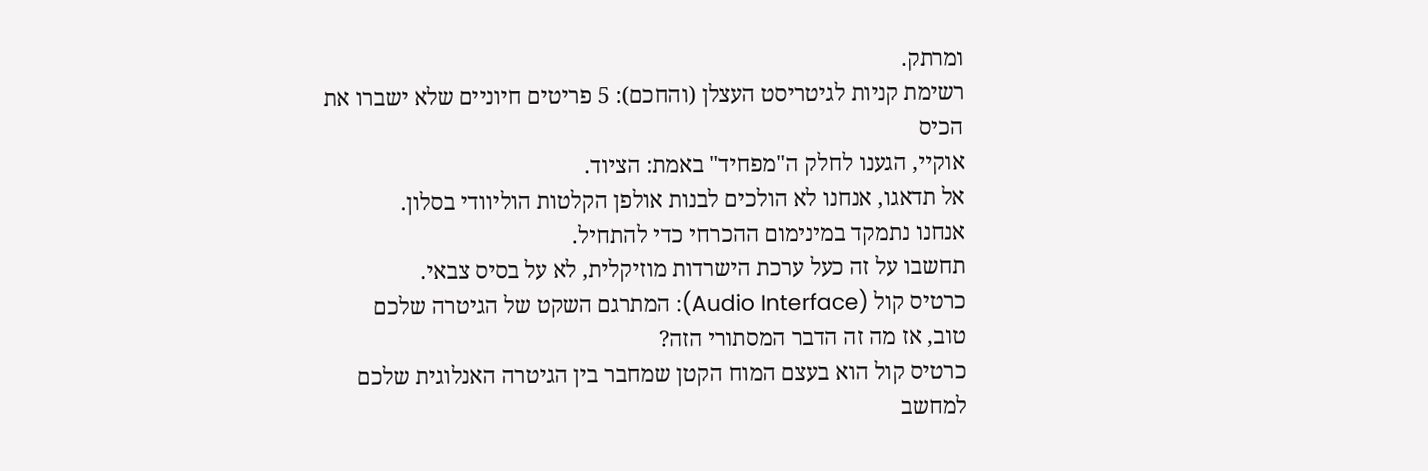ומרתק.
רשימת קניות לגיטריסט העצלן (והחכם): 5 פריטים חיוניים שלא ישברו את הכיס
אוקיי, הגענו לחלק ה"מפחיד" באמת: הציוד.
אל תדאגו, אנחנו לא הולכים לבנות אולפן הקלטות הוליוודי בסלון.
אנחנו נתמקד במינימום ההכרחי כדי להתחיל.
תחשבו על זה כעל ערכת הישרדות מוזיקלית, לא על בסיס צבאי.
כרטיס קול (Audio Interface): המתרגם השקט של הגיטרה שלכם
טוב, אז מה זה הדבר המסתורי הזה?
כרטיס קול הוא בעצם המוח הקטן שמחבר בין הגיטרה האנלוגית שלכם למחשב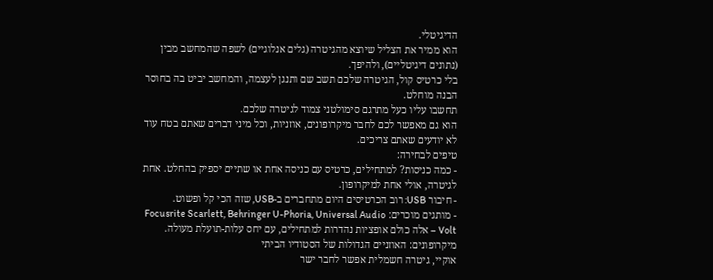הדיגיטלי.
הוא ממיר את הצליל שיוצא מהגיטרה (גלים אנלוגיים) לשפה שהמחשב מבין (נתונים דיגיטליים), ולהיפך.
בלי כרטיס קול, הגיטרה שלכם תשב שם ותנגן לעצמה, והמחשב יביט בה בחוסר הבנה מוחלט.
תחשבו עליו כעל מתרגם סימולטני צמוד לגיטרה שלכם.
הוא גם מאפשר לכם לחבר מיקרופונים, אוזניות, וכל מיני דברים שאתם בטח עוד לא יודעים שאתם צריכים.
טיפים לבחירה:
- כמה כניסות? למתחילים, כרטיס עם כניסה אחת או שתיים יספיק בהחלט. אחת לגיטרה, אולי אחת למיקרופון.
- חיבור USB: רוב הכרטיסים היום מתחברים ב-USB, שזה הכי קל ופשוט.
- מותגים מוכרים: Focusrite Scarlett, Behringer U-Phoria, Universal Audio Volt – אלה כולם אופציות נהדרות למתחילים, עם יחס עלות-תועלת מעולה.
מיקרופונים: האוזניים הגדולות של הסטודיו הביתי
אוקיי, גיטרה חשמלית אפשר לחבר ישר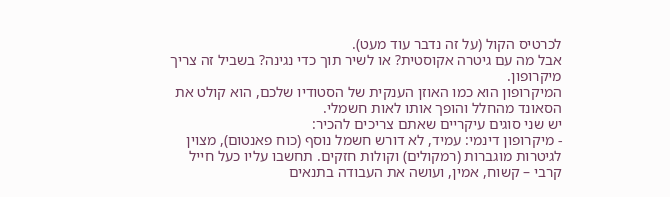לכרטיס הקול (על זה נדבר עוד מעט).
אבל מה עם גיטרה אקוסטית? או לשיר תוך כדי נגינה? בשביל זה צריך מיקרופון.
המיקרופון הוא כמו האוזן הענקית של הסטודיו שלכם, הוא קולט את הסאונד מהחלל והופך אותו לאות חשמלי.
יש שני סוגים עיקריים שאתם צריכים להכיר:
- מיקרופון דינמי: עמיד, לא דורש חשמל נוסף (כוח פאנטום), מצוין לגיטרות מוגברות (רמקולים) וקולות חזקים. תחשבו עליו כעל חייל קרבי – קשוח, אמין, ועושה את העבודה בתנאים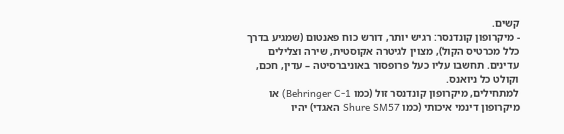קשים.
- מיקרופון קונדנסר: רגיש יותר, דורש כוח פאנטום (שמגיע בדרך כלל מכרטיס הקול), מצוין לגיטרה אקוסטית, שירה וצלילים עדינים. תחשבו עליו כעל פרופסור באוניברסיטה – עדין, חכם, וקולט כל ניואנס.
למתחילים, מיקרופון קונדנסר זול (כמו Behringer C-1) או מיקרופון דינמי איכותי (כמו Shure SM57 האגדי) יהיו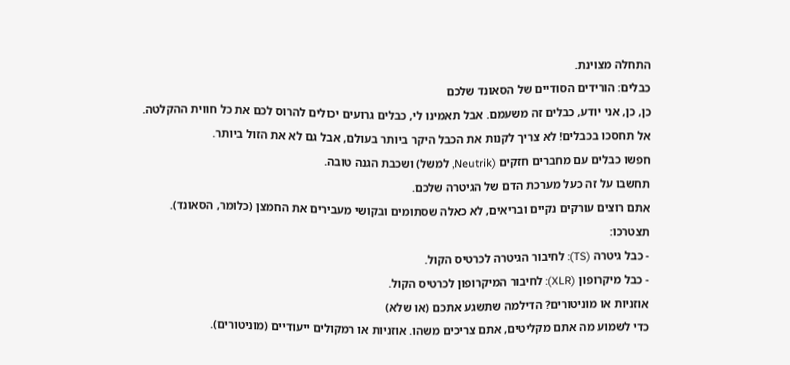התחלה מצוינת.
כבלים: הורידים הסודיים של הסאונד שלכם
כן, כן, אני יודע, כבלים זה משעמם. אבל תאמינו לי, כבלים גרועים יכולים להרוס לכם את כל חווית ההקלטה.
אל תחסכו בכבלים! לא צריך לקנות את הכבל היקר ביותר בעולם, אבל גם לא את הזול ביותר.
חפשו כבלים עם מחברים חזקים (Neutrik, למשל) ושכבת הגנה טובה.
תחשבו על זה כעל מערכת הדם של הגיטרה שלכם.
אתם רוצים עורקים נקיים ובריאים, לא כאלה שסתומים ובקושי מעבירים את החמצן (כלומר, הסאונד).
תצטרכו:
- כבל גיטרה (TS): לחיבור הגיטרה לכרטיס הקול.
- כבל מיקרופון (XLR): לחיבור המיקרופון לכרטיס הקול.
אוזניות או מוניטורים? הדילמה שתשגע אתכם (או שלא)
כדי לשמוע מה אתם מקליטים, אתם צריכים משהו. אוזניות או רמקולים ייעודיים (מוניטורים).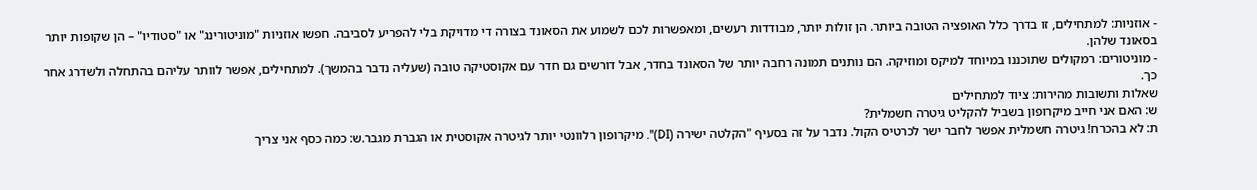- אוזניות: למתחילים, זו בדרך כלל האופציה הטובה ביותר. הן זולות יותר, מבודדות רעשים, ומאפשרות לכם לשמוע את הסאונד בצורה די מדויקת בלי להפריע לסביבה. חפשו אוזניות "מוניטורינג" או "סטודיו" – הן שקופות יותר בסאונד שלהן.
- מוניטורים: רמקולים שתוכננו במיוחד למיקס ומוזיקה. הם נותנים תמונה רחבה יותר של הסאונד בחדר, אבל דורשים גם חדר עם אקוסטיקה טובה (שעליה נדבר בהמשך). למתחילים, אפשר לוותר עליהם בהתחלה ולשדרג אחר כך.
שאלות ותשובות מהירות: ציוד למתחילים
ש: האם אני חייב מיקרופון בשביל להקליט גיטרה חשמלית?
ת: לא בהכרח! גיטרה חשמלית אפשר לחבר ישר לכרטיס הקול. נדבר על זה בסעיף "הקלטה ישירה (DI)". מיקרופון רלוונטי יותר לגיטרה אקוסטית או הגברת מגבר.ש: כמה כסף אני צריך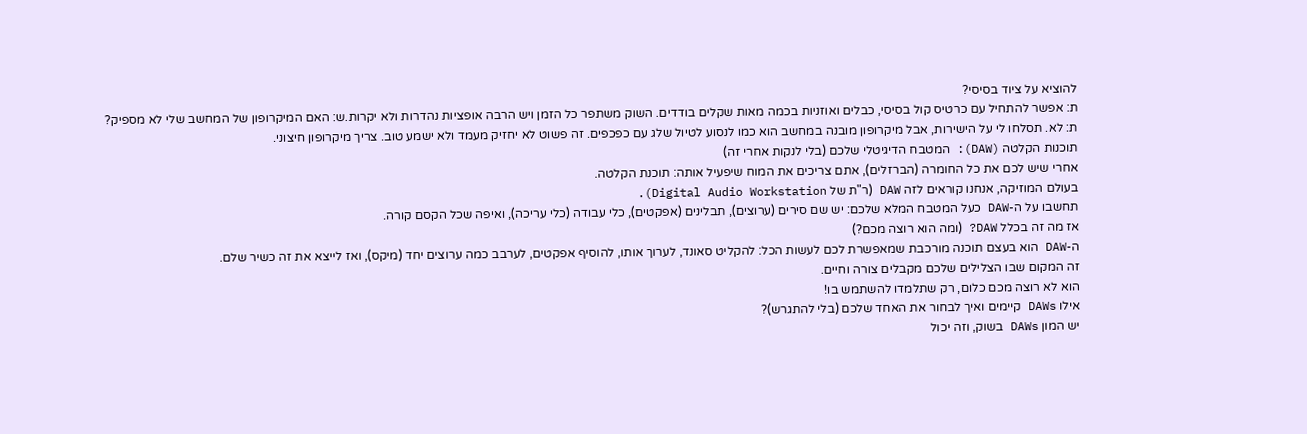להוציא על ציוד בסיסי?
ת: אפשר להתחיל עם כרטיס קול בסיסי, כבלים ואוזניות בכמה מאות שקלים בודדים. השוק משתפר כל הזמן ויש הרבה אופציות נהדרות ולא יקרות.ש: האם המיקרופון של המחשב שלי לא מספיק?
ת: לא. תסלחו לי על הישירות, אבל מיקרופון מובנה במחשב הוא כמו לנסוע לטיול שלג עם כפכפים. זה פשוט לא יחזיק מעמד ולא ישמע טוב. צריך מיקרופון חיצוני.
תוכנות הקלטה (DAW): המטבח הדיגיטלי שלכם (בלי לנקות אחרי זה)
אחרי שיש לכם את כל החומרה (הברזלים), אתם צריכים את המוח שיפעיל אותה: תוכנת הקלטה.
בעולם המוזיקה, אנחנו קוראים לזה DAW (ר"ת של Digital Audio Workstation).
תחשבו על ה-DAW כעל המטבח המלא שלכם: יש שם סירים (ערוצים), תבלינים (אפקטים), כלי עבודה (כלי עריכה), ואיפה שכל הקסם קורה.
אז מה זה בכלל DAW? (ומה הוא רוצה מכם?)
ה-DAW הוא בעצם תוכנה מורכבת שמאפשרת לכם לעשות הכל: להקליט סאונד, לערוך אותו, להוסיף אפקטים, לערבב כמה ערוצים יחד (מיקס), ואז לייצא את זה כשיר שלם.
זה המקום שבו הצלילים שלכם מקבלים צורה וחיים.
הוא לא רוצה מכם כלום, רק שתלמדו להשתמש בו!
אילו DAWs קיימים ואיך לבחור את האחד שלכם (בלי להתגרש)?
יש המון DAWs בשוק, וזה יכול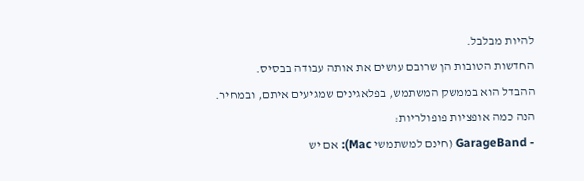להיות מבלבל.
החדשות הטובות הן שרובם עושים את אותה עבודה בבסיס.
ההבדל הוא בממשק המשתמש, בפלאגינים שמגיעים איתם, ובמחיר.
הנה כמה אופציות פופולריות:
- GarageBand (חינם למשתמשי Mac): אם יש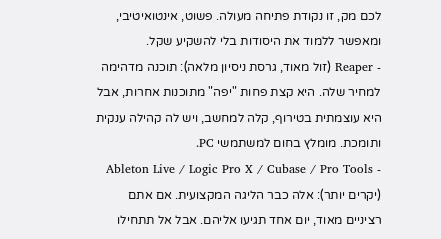לכם מק, זו נקודת פתיחה מעולה. פשוט, אינטואיטיבי, ומאפשר ללמוד את היסודות בלי להשקיע שקל.
- Reaper (זול מאוד, גרסת ניסיון מלאה): תוכנה מדהימה למחיר שלה. היא קצת פחות "יפה" מתוכנות אחרות, אבל היא עוצמתית בטירוף, קלה למחשב, ויש לה קהילה ענקית ותומכת. מומלץ בחום למשתמשי PC.
- Ableton Live / Logic Pro X / Cubase / Pro Tools (יקרים יותר): אלה כבר הליגה המקצועית. אם אתם רציניים מאוד, יום אחד תגיעו אליהם. אבל אל תתחילו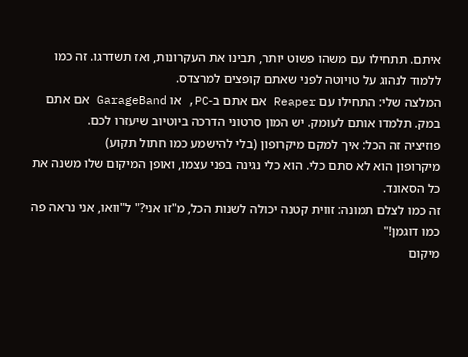איתם. תתחילו עם משהו פשוט יותר, תבינו את העקרונות, ואז תשדרגו. זה כמו ללמוד לנהוג על טויוטה לפני שאתם קופצים למרצדס.
המלצה שלי: התחילו עם Reaper אם אתם ב-PC, או GarageBand אם אתם במק. תלמדו אותם לעומק. יש המון סרטוני הדרכה ביוטיוב שיעזרו לכם.
פוזיציה זה הכל: איך למקם מיקרופון (בלי להישמע כמו חתול תקוע)
מיקרופון הוא לא סתם כלי. הוא כלי נגינה בפני עצמו, ואופן המיקום שלו משנה את כל הסאונד.
זה כמו לצלם תמונה: זווית קטנה יכולה לשנות הכל, מ"זו אני?" ל"וואו, אני נראה פה כמו דוגמן!"
מיקום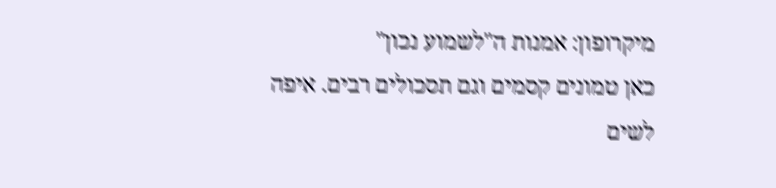מיקרופון: אמנות ה"לשמוע נכון"
כאן טמונים קסמים וגם תסכולים רבים. איפה לשים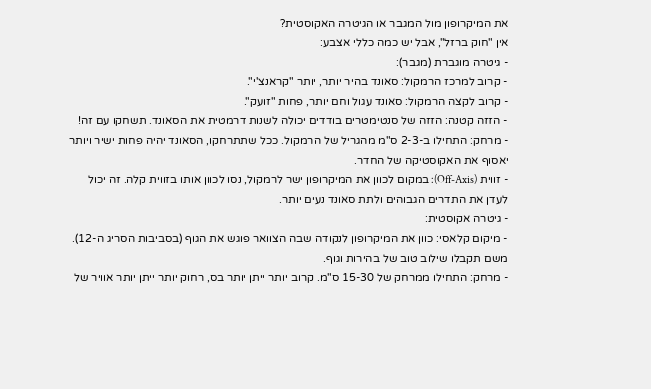את המיקרופון מול המגבר או הגיטרה האקוסטית?
אין "חוק ברזל", אבל יש כמה כללי אצבע:
- גיטרה מוגברת (מגבר):
- קרוב למרכז הרמקול: סאונד בהיר יותר, יותר "קראנצ'י".
- קרוב לקצה הרמקול: סאונד עגול וחם יותר, פחות "זועק".
- הזזה קטנה: הזזה של סנטימטרים בודדים יכולה לשנות דרמטית את הסאונד. תשחקו עם זה!
- מרחק: התחילו ב-2-3 ס"מ מהגריל של הרמקול. ככל שתתרחקו, הסאונד יהיה פחות ישיר ויותר יאסוף את האקוסטיקה של החדר.
- זווית (Off-Axis): במקום לכוון את המיקרופון ישר לרמקול, נסו לכוון אותו בזווית קלה. זה יכול לעדן את התדרים הגבוהים ולתת סאונד נעים יותר.
- גיטרה אקוסטית:
- מיקום קלאסי: כוון את המיקרופון לנקודה שבה הצוואר פוגש את הגוף (בסביבות הסריג ה-12). משם תקבלו שילוב טוב של בהירות וגוף.
- מרחק: התחילו ממרחק של 15-30 ס"מ. קרוב יותר ייתן יותר בס, רחוק יותר ייתן יותר אוויר של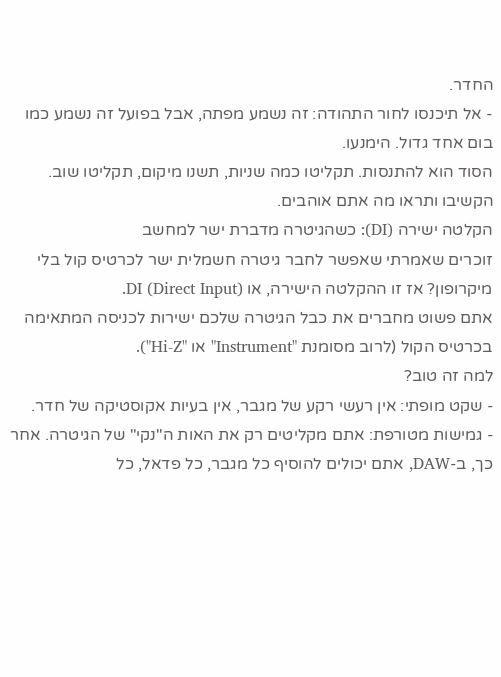החדר.
- אל תיכנסו לחור התהודה: זה נשמע מפתה, אבל בפועל זה נשמע כמו בום אחד גדול. הימנעו.
הסוד הוא להתנסות. תקליטו כמה שניות, תשנו מיקום, תקליטו שוב. הקשיבו ותראו מה אתם אוהבים.
הקלטה ישירה (DI): כשהגיטרה מדברת ישר למחשב
זוכרים שאמרתי שאפשר לחבר גיטרה חשמלית ישר לכרטיס קול בלי מיקרופון? אז זו ההקלטה הישירה, או DI (Direct Input).
אתם פשוט מחברים את כבל הגיטרה שלכם ישירות לכניסה המתאימה בכרטיס הקול (לרוב מסומנת "Instrument" או "Hi-Z").
למה זה טוב?
- שקט מופתי: אין רעשי רקע של מגבר, אין בעיות אקוסטיקה של חדר.
- גמישות מטורפת: אתם מקליטים רק את האות ה"נקי" של הגיטרה. אחר כך, ב-DAW, אתם יכולים להוסיף כל מגבר, כל פדאל, כל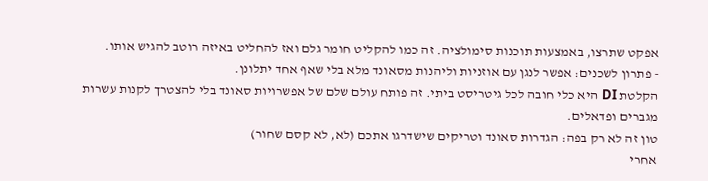אפקט שתרצו, באמצעות תוכנות סימולציה. זה כמו להקליט חומר גלם ואז להחליט באיזה רוטב להגיש אותו.
- פתרון לשכנים: אפשר לנגן עם אוזניות וליהנות מסאונד מלא בלי שאף אחד יתלונן.
הקלטת DI היא כלי חובה לכל גיטריסט ביתי. זה פותח עולם שלם של אפשרויות סאונד בלי להצטרך לקנות עשרות מגברים ופדאלים.
טון זה לא רק בפה: הגדרות סאונד וטריקים שישדרגו אתכם (לא, לא קסם שחור)
אחרי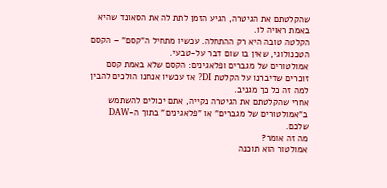שהקלטתם את הגיטרה, הגיע הזמן לתת לה את הסאונד שהיא באמת ראויה לו.
הקלטה טובה היא רק ההתחלה. עכשיו מתחיל ה"קסם" – הקסם הטכנולוגי, שאין בו שום דבר על-טבעי.
אמולטורים של מגברים ופלאגינים: הקסם שלא באמת קסם
זוכרים שדיברנו על הקלטת DI? אז עכשיו אנחנו הולכים להבין למה זה כל כך מגניב.
אחרי שהקלטתם את הגיטרה נקייה, אתם יכולים להשתמש ב"אמולטורים של מגברים" או "פלאגינים" בתוך ה-DAW שלכם.
מה זה אומר?
אמולטור הוא תוכנה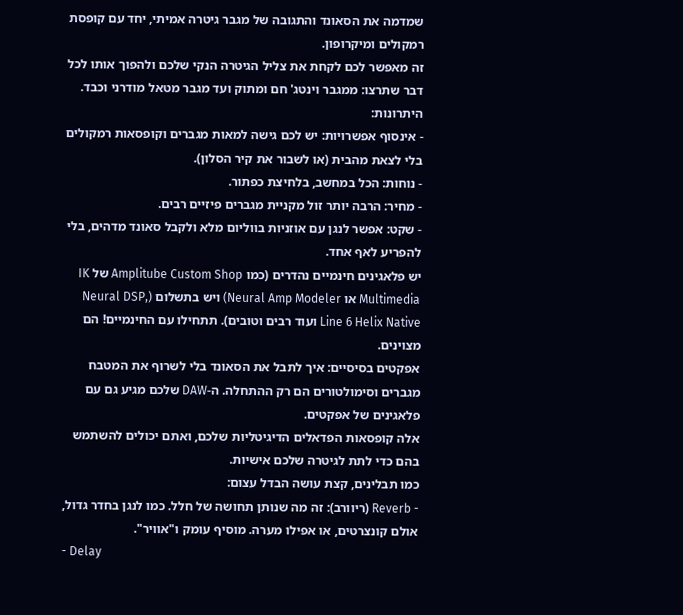שמדמה את הסאונד והתגובה של מגבר גיטרה אמיתי, יחד עם קופסת רמקולים ומיקרופון.
זה מאפשר לכם לקחת את צליל הגיטרה הנקי שלכם ולהפוך אותו לכל דבר שתרצו: ממגבר וינטג' חם ומתוק ועד מגבר מטאל מודרני וכבד.
היתרונות:
- אינסוף אפשרויות: יש לכם גישה למאות מגברים וקופסאות רמקולים בלי לצאת מהבית (או לשבור את קיר הסלון).
- נוחות: הכל במחשב, בלחיצת כפתור.
- מחיר: הרבה יותר זול מקניית מגברים פיזיים רבים.
- שקט: אפשר לנגן עם אוזניות בווליום מלא ולקבל סאונד מדהים, בלי להפריע לאף אחד.
יש פלאגינים חינמיים נהדרים (כמו Amplitube Custom Shop של IK Multimedia או Neural Amp Modeler) ויש בתשלום (Neural DSP, Line 6 Helix Native ועוד רבים וטובים). תתחילו עם החינמיים! הם מצוינים.
אפקטים בסיסיים: איך לתבל את הסאונד בלי לשרוף את המטבח
מגברים וסימולטורים הם רק ההתחלה. ה-DAW שלכם מגיע גם עם פלאגינים של אפקטים.
אלה קופסאות הפדאלים הדיגיטליות שלכם, ואתם יכולים להשתמש בהם כדי לתת לגיטרה שלכם אישיות.
כמו תבלינים, קצת עושה הבדל עצום:
- Reverb (ריוורב): זה מה שנותן תחושה של חלל. כמו לנגן בחדר גדול, אולם קונצרטים, או אפילו מערה. מוסיף עומק ו"אוויר".
- Delay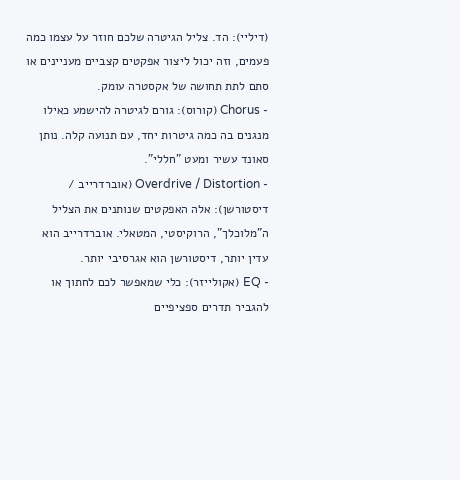(דיליי): הד. צליל הגיטרה שלכם חוזר על עצמו כמה פעמים, וזה יכול ליצור אפקטים קצביים מעניינים או סתם לתת תחושה של אקסטרה עומק.
- Chorus (קורוס): גורם לגיטרה להישמע כאילו מנגנים בה כמה גיטרות יחד, עם תנועה קלה. נותן סאונד עשיר ומעט "חללי".
- Overdrive / Distortion (אוברדרייב / דיסטורשן): אלה האפקטים שנותנים את הצליל ה"מלוכלך", הרוקיסטי, המטאלי. אוברדרייב הוא עדין יותר, דיסטורשן הוא אגרסיבי יותר.
- EQ (אקולייזר): כלי שמאפשר לכם לחתוך או להגביר תדרים ספציפיים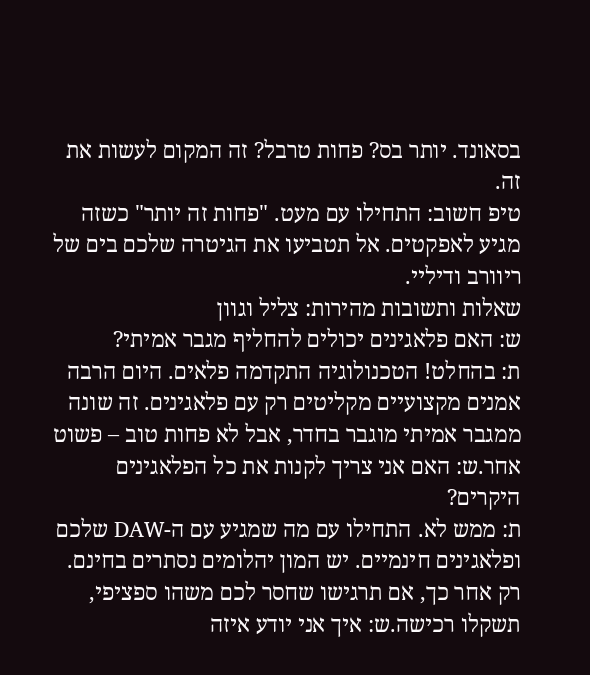בסאונד. יותר בס? פחות טרבל? זה המקום לעשות את זה.
טיפ חשוב: התחילו עם מעט. "פחות זה יותר" כשזה מגיע לאפקטים. אל תטביעו את הגיטרה שלכם בים של ריוורב ודיליי.
שאלות ותשובות מהירות: צליל וגוון
ש: האם פלאגינים יכולים להחליף מגבר אמיתי?
ת: בהחלט! הטכנולוגיה התקדמה פלאים. היום הרבה אמנים מקצועיים מקליטים רק עם פלאגינים. זה שונה ממגבר אמיתי מוגבר בחדר, אבל לא פחות טוב – פשוט אחר.ש: האם אני צריך לקנות את כל הפלאגינים היקרים?
ת: ממש לא. התחילו עם מה שמגיע עם ה-DAW שלכם ופלאגינים חינמיים. יש המון יהלומים נסתרים בחינם. רק אחר כך, אם תרגישו שחסר לכם משהו ספציפי, תשקלו רכישה.ש: איך אני יודע איזה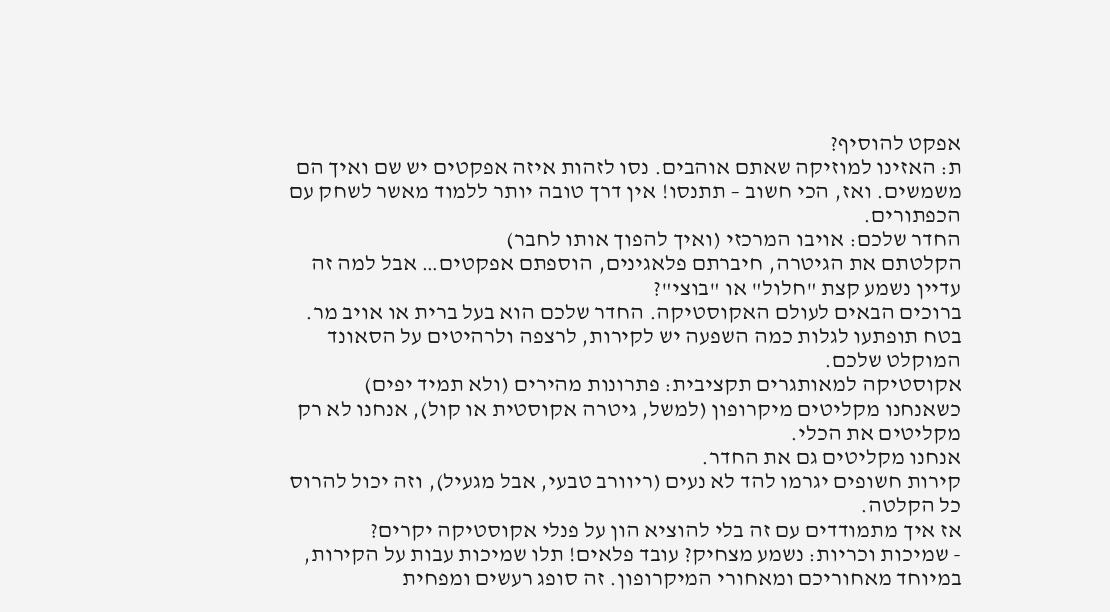אפקט להוסיף?
ת: האזינו למוזיקה שאתם אוהבים. נסו לזהות איזה אפקטים יש שם ואיך הם משמשים. ואז, הכי חשוב – תתנסו! אין דרך טובה יותר ללמוד מאשר לשחק עם הכפתורים.
החדר שלכם: אויבו המרכזי (ואיך להפוך אותו לחבר)
הקלטתם את הגיטרה, חיברתם פלאגינים, הוספתם אפקטים… אבל למה זה עדיין נשמע קצת "חלול" או "בוצי"?
ברוכים הבאים לעולם האקוסטיקה. החדר שלכם הוא בעל ברית או אויב מר.
בטח תופתעו לגלות כמה השפעה יש לקירות, לרצפה ולרהיטים על הסאונד המוקלט שלכם.
אקוסטיקה למאותגרים תקציבית: פתרונות מהירים (ולא תמיד יפים)
כשאנחנו מקליטים מיקרופון (למשל, גיטרה אקוסטית או קול), אנחנו לא רק מקליטים את הכלי.
אנחנו מקליטים גם את החדר.
קירות חשופים יגרמו להד לא נעים (ריוורב טבעי, אבל מגעיל), וזה יכול להרוס כל הקלטה.
אז איך מתמודדים עם זה בלי להוציא הון על פנלי אקוסטיקה יקרים?
- שמיכות וכריות: נשמע מצחיק? עובד פלאים! תלו שמיכות עבות על הקירות, במיוחד מאחוריכם ומאחורי המיקרופון. זה סופג רעשים ומפחית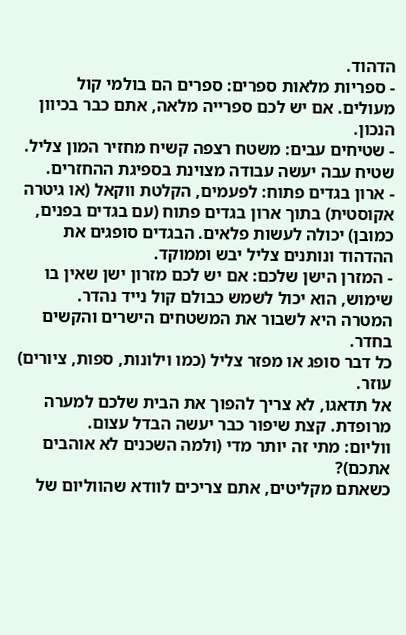הדהוד.
- ספריות מלאות ספרים: ספרים הם בולמי קול מעולים. אם יש לכם ספרייה מלאה, אתם כבר בכיוון הנכון.
- שטיחים עבים: משטח רצפה קשיח מחזיר המון צליל. שטיח עבה יעשה עבודה מצוינת בספיגת ההחזרים.
- ארון בגדים פתוח: לפעמים, הקלטת ווקאל (או גיטרה אקוסטית) בתוך ארון בגדים פתוח (עם בגדים בפנים, כמובן) יכולה לעשות פלאים. הבגדים סופגים את ההדהוד ונותנים צליל יבש וממוקד.
- המזרן הישן שלכם: אם יש לכם מזרון ישן שאין בו שימוש, הוא יכול לשמש כבולם קול נייד נהדר.
המטרה היא לשבור את המשטחים הישרים והקשים בחדר.
כל דבר סופג או מפזר צליל (כמו וילונות, ספות, ציורים) עוזר.
אל תדאגו, לא צריך להפוך את הבית שלכם למערה מרופדת. קצת שיפור כבר יעשה הבדל עצום.
ווליום: מתי זה יותר מדי (ולמה השכנים לא אוהבים אתכם)?
כשאתם מקליטים, אתם צריכים לוודא שהווליום של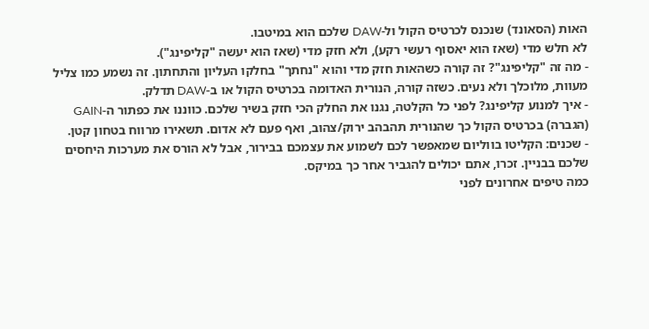האות (הסאונד) שנכנס לכרטיס הקול ול-DAW שלכם הוא במיטבו.
לא חלש מדי (שאז הוא יאסוף רעשי רקע), ולא חזק מדי (שאז הוא יעשה "קליפינג").
- מה זה "קליפינג"? זה קורה כשהאות חזק מדי והוא "נחתך" בחלקו העליון והתחתון. זה נשמע כמו צליל מעוות, מלוכלך ולא נעים. כשזה קורה, הנורית האדומה בכרטיס הקול או ב-DAW תדלק.
- איך למנוע קליפינג? לפני כל הקלטה, נגנו את החלק הכי חזק בשיר שלכם. כווננו את כפתור ה-GAIN (הגברה) בכרטיס הקול כך שהנורית תהבהב ירוק/צהוב, ואף פעם לא אדום. תשאירו מרווח בטחון קטן.
- שכנים: הקליטו בווליום שמאפשר לכם לשמוע את עצמכם בבירור, אבל לא הורס את מערכות היחסים שלכם בבניין. זכרו, אתם יכולים להגביר אחר כך במיקס.
כמה טיפים אחרונים לפני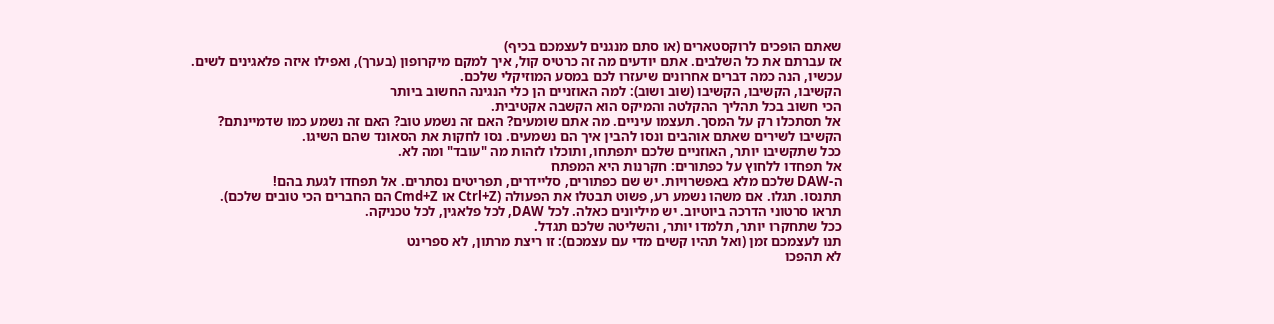שאתם הופכים לרוקסטארים (או סתם מנגנים לעצמכם בכיף)
אז עברתם את כל השלבים. אתם יודעים מה זה כרטיס קול, איך למקם מיקרופון (בערך), ואפילו איזה פלאגינים לשים.
עכשיו, הנה כמה דברים אחרונים שיעזרו לכם במסע המוזיקלי שלכם.
הקשיבו, הקשיבו, הקשיבו (שוב ושוב): למה האוזניים הן כלי הנגינה החשוב ביותר
הכי חשוב בכל תהליך ההקלטה והמיקס הוא הקשבה אקטיבית.
אל תסתכלו רק על המסך. תעצמו עיניים. מה אתם שומעים? האם זה נשמע טוב? האם זה נשמע כמו שדמיינתם?
הקשיבו לשירים שאתם אוהבים ונסו להבין איך הם נשמעים. נסו לחקות את הסאונד שהם השיגו.
ככל שתקשיבו יותר, האוזניים שלכם יתפתחו, ותוכלו לזהות מה "עובד" ומה לא.
אל תפחדו ללחוץ על כפתורים: חקרנות היא המפתח
ה-DAW שלכם מלא באפשרויות. יש שם כפתורים, סליידרים, תפריטים נסתרים. אל תפחדו לגעת בהם!
תתנסו. תגלו. אם משהו נשמע רע, פשוט תבטלו את הפעולה (Ctrl+Z או Cmd+Z הם החברים הכי טובים שלכם).
תראו סרטוני הדרכה ביוטיוב. יש מיליונים כאלה. לכל DAW, לכל פלאגין, לכל טכניקה.
ככל שתחקרו יותר, תלמדו יותר, והשליטה שלכם תגדל.
תנו לעצמכם זמן (ואל תהיו קשים מדי עם עצמכם): זו ריצת מרתון, לא ספרינט
לא תהפכו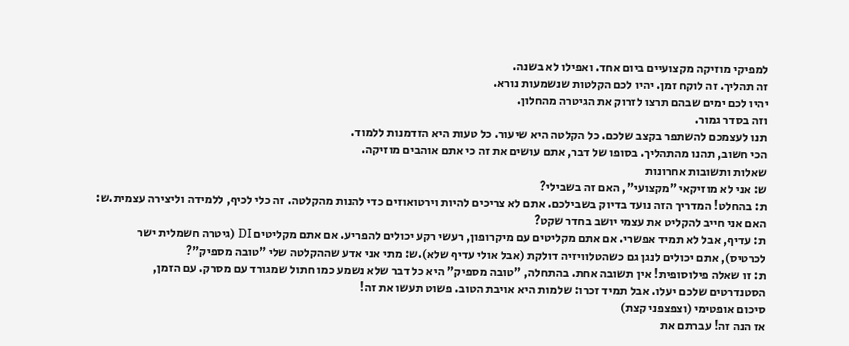למפיקי מוזיקה מקצועיים ביום אחד. ואפילו לא בשנה.
זה תהליך. זה לוקח זמן. יהיו לכם הקלטות שנשמעות נורא.
יהיו לכם ימים שבהם תרצו לזרוק את הגיטרה מהחלון.
וזה בסדר גמור.
תנו לעצמכם להשתפר בקצב שלכם. כל הקלטה היא שיעור. כל טעות היא הזדמנות ללמוד.
הכי חשוב, תהנו מהתהליך. בסופו של דבר, אתם עושים את זה כי אתם אוהבים מוזיקה.
שאלות ותשובות אחרונות
ש: אני לא מוזיקאי "מקצועי", האם זה בשבילי?
ת: בהחלט! המדריך הזה נועד בדיוק בשבילכם. אתם לא צריכים להיות וירטואוזים כדי להנות מהקלטה. זה כלי לכיף, ללמידה וליצירה עצמית.ש: האם אני חייב להקליט את עצמי יושב בחדר שקט?
ת: עדיף, אבל לא תמיד אפשרי. אם אתם מקליטים עם מיקרופון, רעשי רקע יכולים להפריע. אם אתם מקליטים DI (גיטרה חשמלית ישר לכרטיס), אתם יכולים לנגן גם כשהטלוויזיה דולקת (אבל אולי עדיף שלא).ש: מתי אני אדע שההקלטה שלי "טובה מספיק"?
ת: זו שאלה פילוסופית! אין תשובה אחת. בהתחלה, "טובה מספיק" היא כל דבר שלא נשמע כמו חתול שמגורד עם מסרק. עם הזמן, הסטנדרטים שלכם יעלו. אבל תמיד זכרו: שלמות היא אויבת הטוב. פשוט תעשו את זה!
סיכום אופטימי (וצפצפני קצת)
אז הנה זה! עברתם את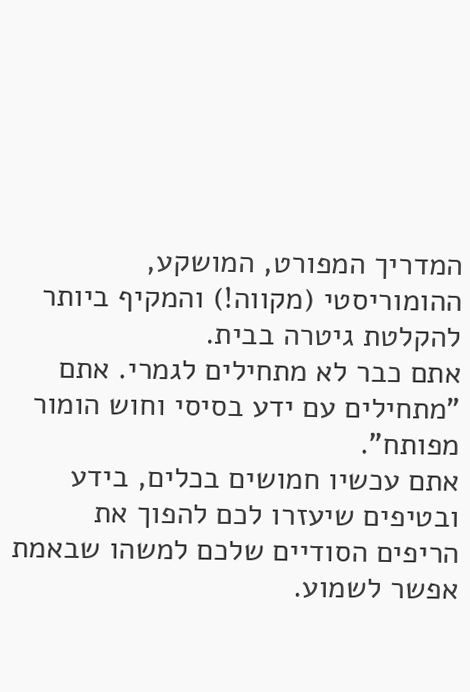המדריך המפורט, המושקע, ההומוריסטי (מקווה!) והמקיף ביותר להקלטת גיטרה בבית.
אתם כבר לא מתחילים לגמרי. אתם "מתחילים עם ידע בסיסי וחוש הומור מפותח".
אתם עכשיו חמושים בכלים, בידע ובטיפים שיעזרו לכם להפוך את הריפים הסודיים שלכם למשהו שבאמת אפשר לשמוע.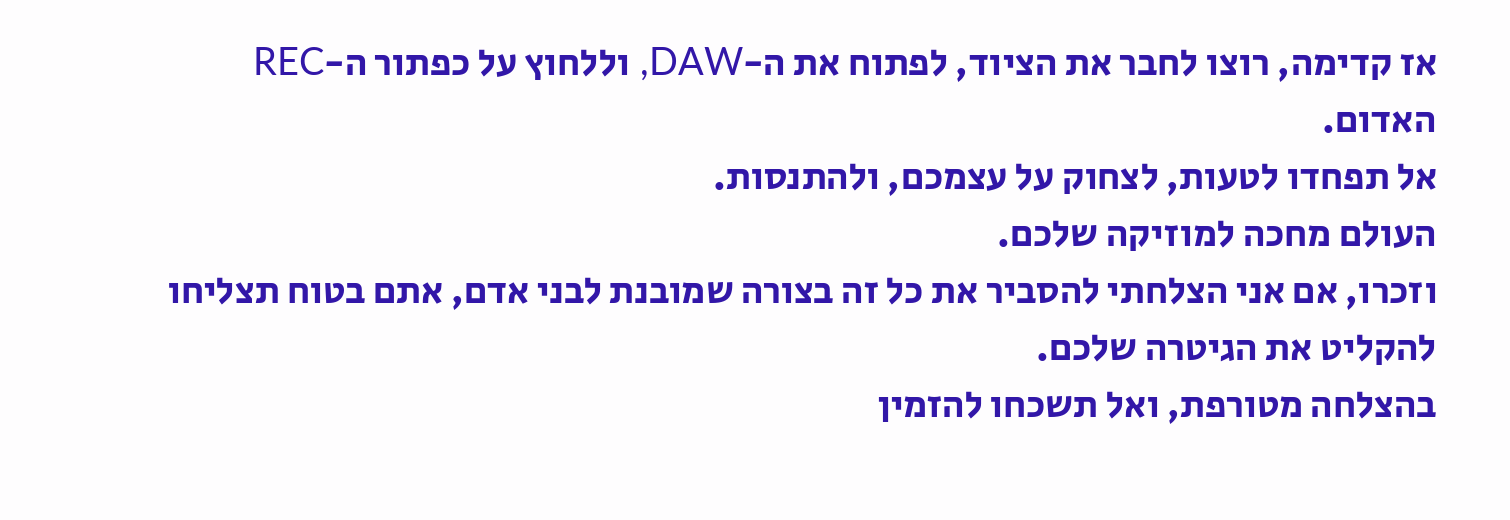אז קדימה, רוצו לחבר את הציוד, לפתוח את ה-DAW, וללחוץ על כפתור ה-REC האדום.
אל תפחדו לטעות, לצחוק על עצמכם, ולהתנסות.
העולם מחכה למוזיקה שלכם.
וזכרו, אם אני הצלחתי להסביר את כל זה בצורה שמובנת לבני אדם, אתם בטוח תצליחו להקליט את הגיטרה שלכם.
בהצלחה מטורפת, ואל תשכחו להזמין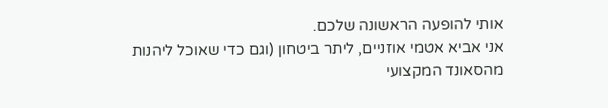אותי להופעה הראשונה שלכם.
אני אביא אטמי אוזניים, ליתר ביטחון (וגם כדי שאוכל ליהנות מהסאונד המקצועי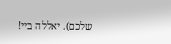שלכם). יאללה ביי!